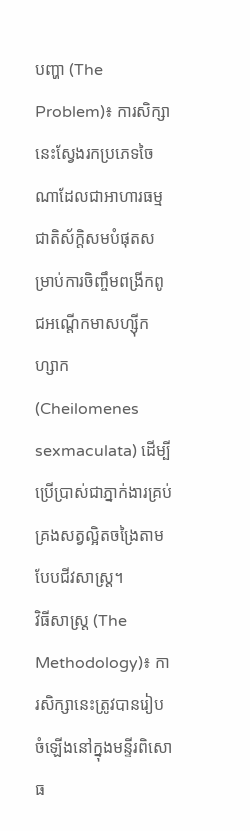បញ្ហា (The Problem)៖ ការសិក្សានេះស្វែងរកប្រភេទចៃណាដែលជាអាហារធម្មជាតិស័ក្តិសមបំផុតសម្រាប់ការចិញ្ចឹមពង្រីកពូជអណ្ដើកមាសហ្ស៊ីកហ្សាក (Cheilomenes sexmaculata) ដើម្បីប្រើប្រាស់ជាភ្នាក់ងារគ្រប់គ្រងសត្វល្អិតចង្រៃតាមបែបជីវសាស្ត្រ។
វិធីសាស្ត្រ (The Methodology)៖ ការសិក្សានេះត្រូវបានរៀបចំឡើងនៅក្នុងមន្ទីរពិសោធ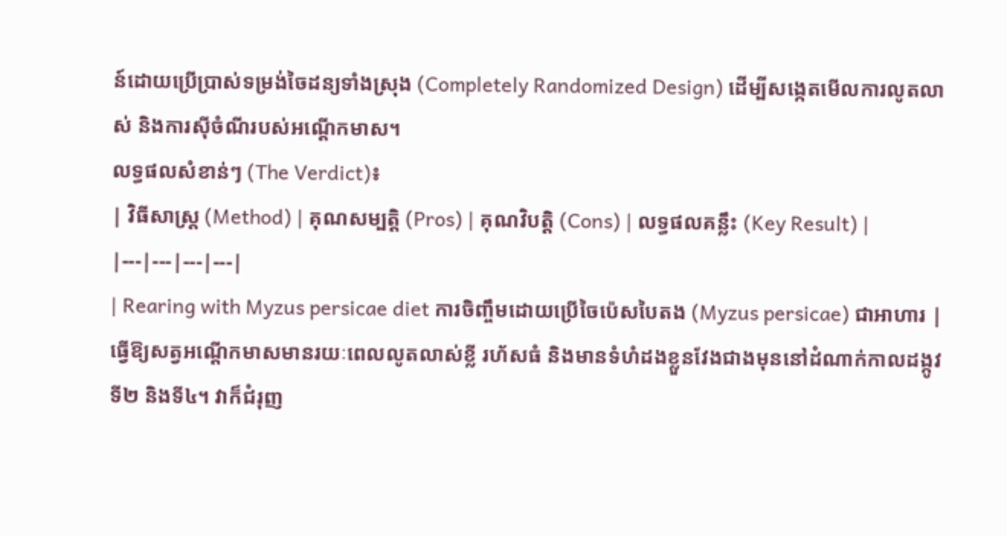ន៍ដោយប្រើប្រាស់ទម្រង់ចៃដន្យទាំងស្រុង (Completely Randomized Design) ដើម្បីសង្កេតមើលការលូតលាស់ និងការស៊ីចំណីរបស់អណ្ដើកមាស។
លទ្ធផលសំខាន់ៗ (The Verdict)៖
| វិធីសាស្ត្រ (Method) | គុណសម្បត្តិ (Pros) | គុណវិបត្តិ (Cons) | លទ្ធផលគន្លឹះ (Key Result) |
|---|---|---|---|
| Rearing with Myzus persicae diet ការចិញ្ចឹមដោយប្រើចៃប៉េសបៃតង (Myzus persicae) ជាអាហារ |
ធ្វើឱ្យសត្វអណ្ដើកមាសមានរយៈពេលលូតលាស់ខ្លី រហ័សធំ និងមានទំហំដងខ្លួនវែងជាងមុននៅដំណាក់កាលដង្កូវទី២ និងទី៤។ វាក៏ជំរុញ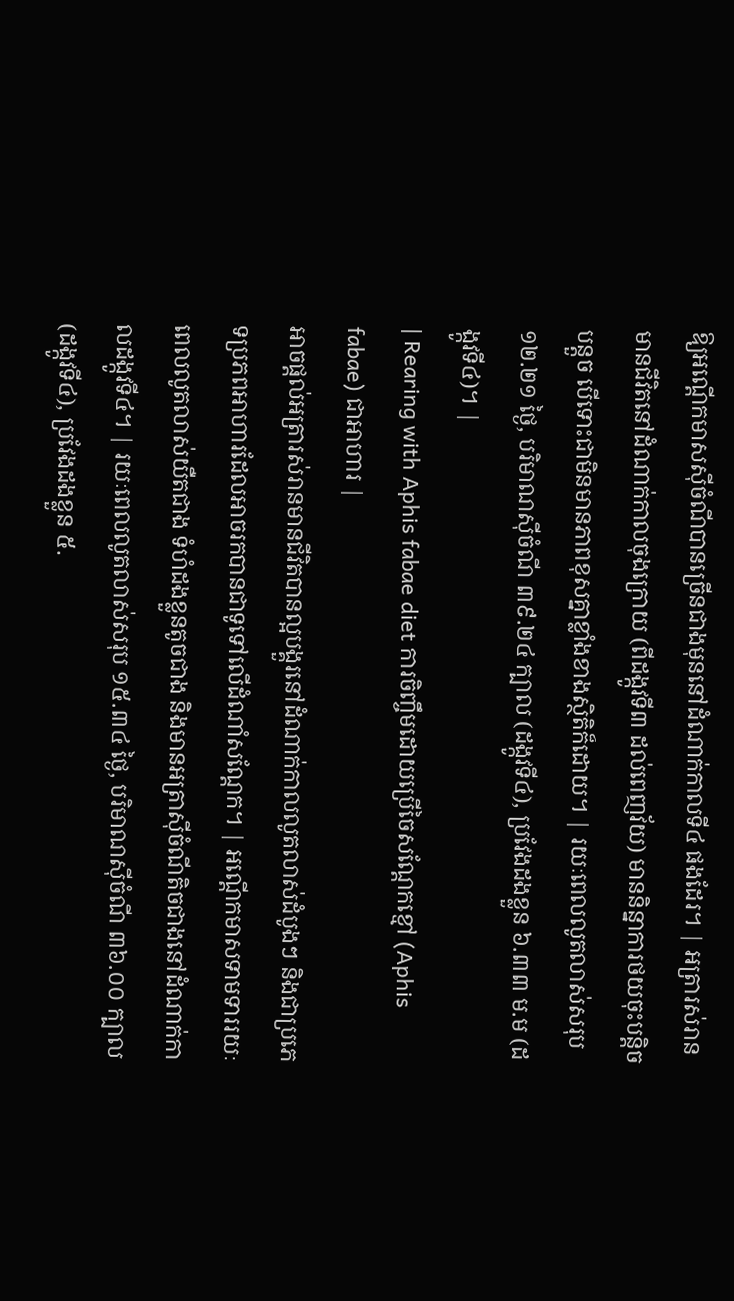ឱ្យអណ្ដើកមាសស៊ីចំណីបានច្រើនជាងមុននៅដំណាក់កាលទី៤ ផងដែរ។ | អត្រារស់រានមានជីវិតនៅដំណាក់កាលចុងក្រោយ (ពីដង្កូវទី៣ ដល់ពេញវ័យ) មាននិន្នាការថយចុះបន្តិចបន្តួច បើទោះជាមិនមានភាពខុសគ្នាខ្លាំងខាងស្ថិតិក៏ដោយ។ | រយៈពេលលូតលាស់សរុប ១២.២១ ថ្ងៃ, បរិមាណស៊ីចំណី ៣៩.២៤ ក្បាល (ដង្កូវទី៤), ប្រវែងដងខ្លួន ៦.៣៣ ម.ម (ដង្កូវទី៤)។ |
| Rearing with Aphis fabae diet ការចិញ្ចឹមដោយប្រើចៃសណ្ដែកខ្មៅ (Aphis fabae) ជាអាហារ |
អាចផ្ដល់អត្រារស់រានមានជីវិតបានល្អបង្គួរនៅដំណាក់កាលលូតលាស់ដំបូងៗ និងជាប្រភេទប្រភពអាហារដែលអាចរកបានជាទូទៅលើដំណាំសណ្ដែក។ | អណ្ដើកមាសទាមទាររយៈពេលលូតលាស់យឺតជាង ទំហំដងខ្លួនតូចជាង និងមានអត្រាស៊ីចំណីតិចជាងនៅដំណាក់កាលដង្កូវទី៤។ | រយៈពេលលូតលាស់សរុប ១៥.៣៤ ថ្ងៃ, បរិមាណស៊ីចំណី ៣៦.០០ ក្បាល (ដង្កូវទី៤), ប្រវែងដងខ្លួន ៥.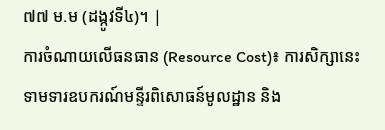៧៧ ម.ម (ដង្កូវទី៤)។ |
ការចំណាយលើធនធាន (Resource Cost)៖ ការសិក្សានេះទាមទារឧបករណ៍មន្ទីរពិសោធន៍មូលដ្ឋាន និង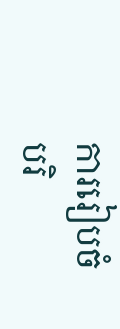ការរៀបចំបរិ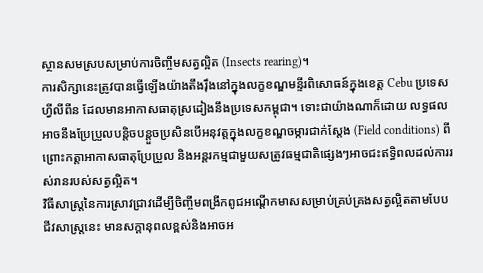ស្ថានសមស្របសម្រាប់ការចិញ្ចឹមសត្វល្អិត (Insects rearing)។
ការសិក្សានេះត្រូវបានធ្វើឡើងយ៉ាងតឹងរ៉ឹងនៅក្នុងលក្ខខណ្ឌមន្ទីរពិសោធន៍ក្នុងខេត្ត Cebu ប្រទេសហ្វីលីពីន ដែលមានអាកាសធាតុស្រដៀងនឹងប្រទេសកម្ពុជា។ ទោះជាយ៉ាងណាក៏ដោយ លទ្ធផលអាចនឹងប្រែប្រួលបន្តិចបន្តួចប្រសិនបើអនុវត្តក្នុងលក្ខខណ្ឌចម្ការជាក់ស្ដែង (Field conditions) ពីព្រោះកត្តាអាកាសធាតុប្រែប្រួល និងអន្តរកម្មជាមួយសត្រូវធម្មជាតិផ្សេងៗអាចជះឥទ្ធិពលដល់ការរស់រានរបស់សត្វល្អិត។
វិធីសាស្ត្រនៃការស្រាវជ្រាវដើម្បីចិញ្ចឹមពង្រីកពូជអណ្ដើកមាសសម្រាប់គ្រប់គ្រងសត្វល្អិតតាមបែបជីវសាស្ត្រនេះ មានសក្តានុពលខ្ពស់និងអាចអ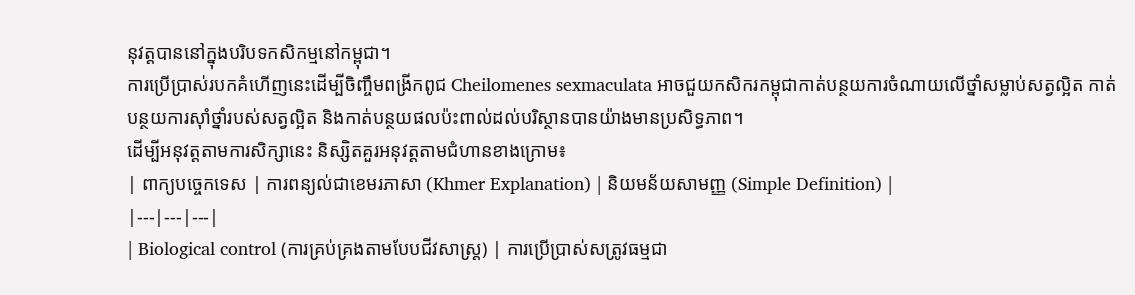នុវត្តបាននៅក្នុងបរិបទកសិកម្មនៅកម្ពុជា។
ការប្រើប្រាស់របកគំហើញនេះដើម្បីចិញ្ចឹមពង្រីកពូជ Cheilomenes sexmaculata អាចជួយកសិករកម្ពុជាកាត់បន្ថយការចំណាយលើថ្នាំសម្លាប់សត្វល្អិត កាត់បន្ថយការស៊ាំថ្នាំរបស់សត្វល្អិត និងកាត់បន្ថយផលប៉ះពាល់ដល់បរិស្ថានបានយ៉ាងមានប្រសិទ្ធភាព។
ដើម្បីអនុវត្តតាមការសិក្សានេះ និស្សិតគួរអនុវត្តតាមជំហានខាងក្រោម៖
| ពាក្យបច្ចេកទេស | ការពន្យល់ជាខេមរភាសា (Khmer Explanation) | និយមន័យសាមញ្ញ (Simple Definition) |
|---|---|---|
| Biological control (ការគ្រប់គ្រងតាមបែបជីវសាស្ត្រ) | ការប្រើប្រាស់សត្រូវធម្មជា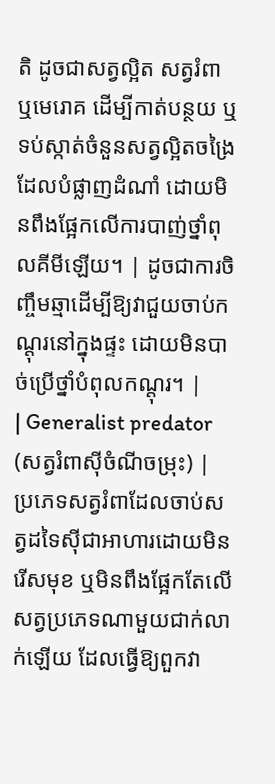តិ ដូចជាសត្វល្អិត សត្វរំពា ឬមេរោគ ដើម្បីកាត់បន្ថយ ឬទប់ស្កាត់ចំនួនសត្វល្អិតចង្រៃដែលបំផ្លាញដំណាំ ដោយមិនពឹងផ្អែកលើការបាញ់ថ្នាំពុលគីមីឡើយ។ | ដូចជាការចិញ្ចឹមឆ្មាដើម្បីឱ្យវាជួយចាប់កណ្តុរនៅក្នុងផ្ទះ ដោយមិនបាច់ប្រើថ្នាំបំពុលកណ្ដុរ។ |
| Generalist predator (សត្វរំពាស៊ីចំណីចម្រុះ) | ប្រភេទសត្វរំពាដែលចាប់សត្វដទៃស៊ីជាអាហារដោយមិនរើសមុខ ឬមិនពឹងផ្អែកតែលើសត្វប្រភេទណាមួយជាក់លាក់ឡើយ ដែលធ្វើឱ្យពួកវា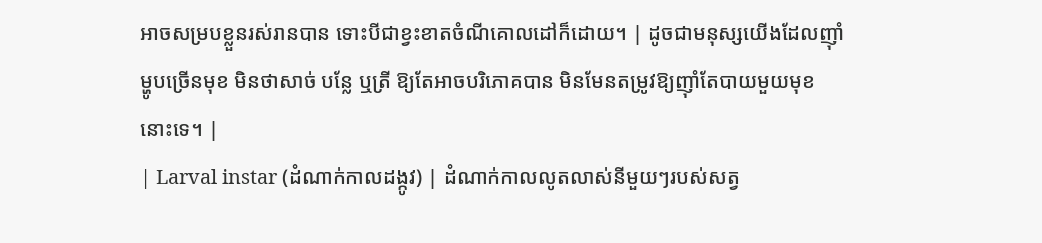អាចសម្របខ្លួនរស់រានបាន ទោះបីជាខ្វះខាតចំណីគោលដៅក៏ដោយ។ | ដូចជាមនុស្សយើងដែលញ៉ាំម្ហូបច្រើនមុខ មិនថាសាច់ បន្លែ ឬត្រី ឱ្យតែអាចបរិភោគបាន មិនមែនតម្រូវឱ្យញ៉ាំតែបាយមួយមុខនោះទេ។ |
| Larval instar (ដំណាក់កាលដង្កូវ) | ដំណាក់កាលលូតលាស់នីមួយៗរបស់សត្វ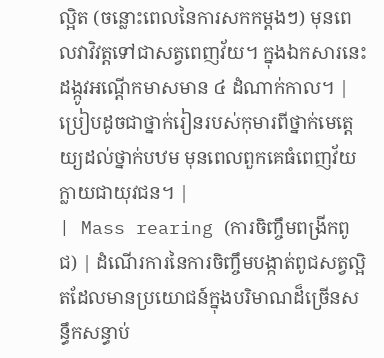ល្អិត (ចន្លោះពេលនៃការសកកម្តងៗ) មុនពេលវាវិវត្តទៅជាសត្វពេញវ័យ។ ក្នុងឯកសារនេះ ដង្កូវអណ្តើកមាសមាន ៤ ដំណាក់កាល។ | ប្រៀបដូចជាថ្នាក់រៀនរបស់កុមារពីថ្នាក់មេត្តេយ្យដល់ថ្នាក់បឋម មុនពេលពួកគេធំពេញវ័យក្លាយជាយុវជន។ |
| Mass rearing (ការចិញ្ចឹមពង្រីកពូជ) | ដំណើរការនៃការចិញ្ចឹមបង្កាត់ពូជសត្វល្អិតដែលមានប្រយោជន៍ក្នុងបរិមាណដ៏ច្រើនសន្ធឹកសន្ធាប់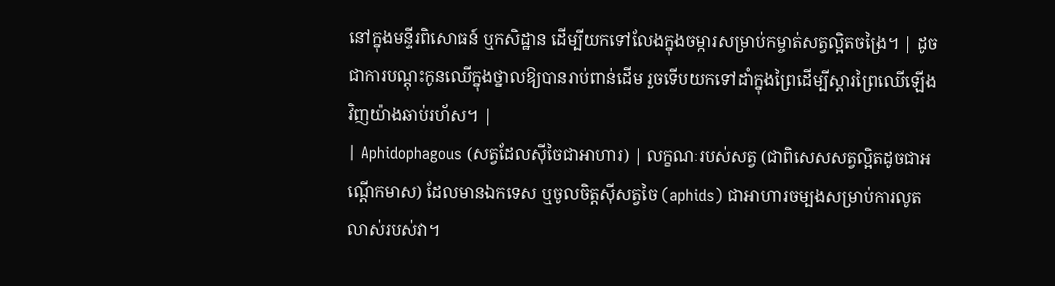នៅក្នុងមន្ទីរពិសោធន៍ ឬកសិដ្ឋាន ដើម្បីយកទៅលែងក្នុងចម្ការសម្រាប់កម្ចាត់សត្វល្អិតចង្រៃ។ | ដូចជាការបណ្តុះកូនឈើក្នុងថ្នាលឱ្យបានរាប់ពាន់ដើម រួចទើបយកទៅដាំក្នុងព្រៃដើម្បីស្តារព្រៃឈើឡើងវិញយ៉ាងឆាប់រហ័ស។ |
| Aphidophagous (សត្វដែលស៊ីចៃជាអាហារ) | លក្ខណៈរបស់សត្វ (ជាពិសេសសត្វល្អិតដូចជាអណ្ដើកមាស) ដែលមានឯកទេស ឬចូលចិត្តស៊ីសត្វចៃ (aphids) ជាអាហារចម្បងសម្រាប់ការលូតលាស់របស់វា។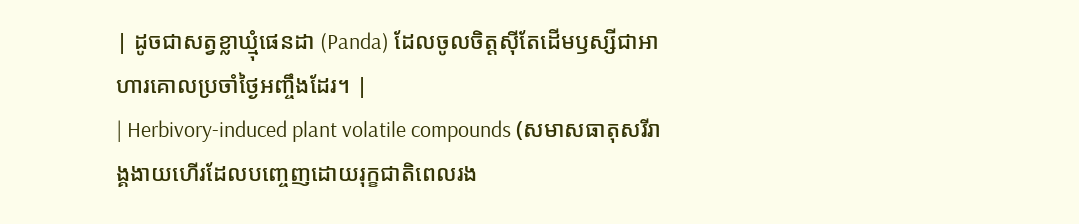| ដូចជាសត្វខ្លាឃ្មុំផេនដា (Panda) ដែលចូលចិត្តស៊ីតែដើមឫស្សីជាអាហារគោលប្រចាំថ្ងៃអញ្ចឹងដែរ។ |
| Herbivory-induced plant volatile compounds (សមាសធាតុសរីរាង្គងាយហើរដែលបញ្ចេញដោយរុក្ខជាតិពេលរង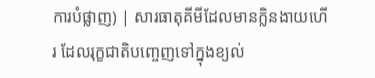ការបំផ្លាញ) | សារធាតុគីមីដែលមានក្លិនងាយហើរ ដែលរុក្ខជាតិបញ្ចេញទៅក្នុងខ្យល់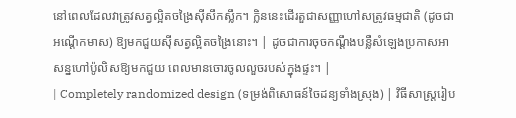នៅពេលដែលវាត្រូវសត្វល្អិតចង្រៃស៊ីសឹកស្លឹក។ ក្លិននេះដើរតួជាសញ្ញាហៅសត្រូវធម្មជាតិ (ដូចជាអណ្ដើកមាស) ឱ្យមកជួយស៊ីសត្វល្អិតចង្រៃនោះ។ | ដូចជាការចុចកណ្ដឹងបន្លឺសំឡេងប្រកាសអាសន្នហៅប៉ូលិសឱ្យមកជួយ ពេលមានចោរចូលលួចរបស់ក្នុងផ្ទះ។ |
| Completely randomized design (ទម្រង់ពិសោធន៍ចៃដន្យទាំងស្រុង) | វិធីសាស្ត្ររៀប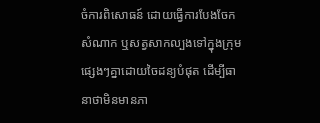ចំការពិសោធន៍ ដោយធ្វើការបែងចែកសំណាក ឬសត្វសាកល្បងទៅក្នុងក្រុមផ្សេងៗគ្នាដោយចៃដន្យបំផុត ដើម្បីធានាថាមិនមានភា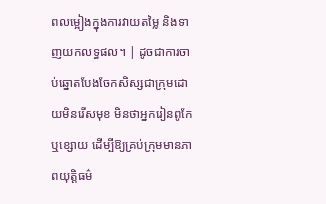ពលម្អៀងក្នុងការវាយតម្លៃ និងទាញយកលទ្ធផល។ | ដូចជាការចាប់ឆ្នោតបែងចែកសិស្សជាក្រុមដោយមិនរើសមុខ មិនថាអ្នករៀនពូកែឬខ្សោយ ដើម្បីឱ្យគ្រប់ក្រុមមានភាពយុត្តិធម៌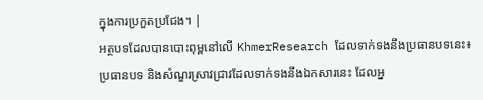ក្នុងការប្រកួតប្រជែង។ |
អត្ថបទដែលបានបោះពុម្ពនៅលើ KhmerResearch ដែលទាក់ទងនឹងប្រធានបទនេះ៖
ប្រធានបទ និងសំណួរស្រាវជ្រាវដែលទាក់ទងនឹងឯកសារនេះ ដែលអ្ន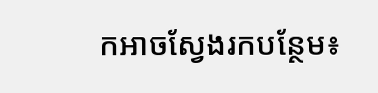កអាចស្វែងរកបន្ថែម៖